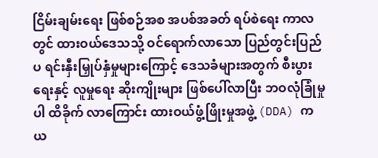ငြိမ်းချမ်းရေး ဖြစ်စဉ်အစ အပစ်အခတ် ရပ်စဲရေး ကာလတွင် ထားဝယ်ဒေသသို့ ဝင်ရောက်လာသော ပြည်တွင်းပြည်ပ ရင်းနှီးမြှုပ်နှံမှုများကြောင့် ဒေသခံများအတွက် စီးပွားရေးနှင့် လူမှုရေး ဆိုးကျိုးများ ဖြစ်ပေါ်လာပြီး ဘဝလုံခြုံမှုပါ ထိခိုက် လာကြောင်း ထားဝယ်ဖွံ့ဖြိုးမှုအဖွဲ့ (DDA) က ယ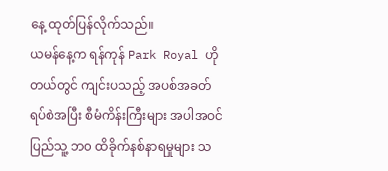နေ့ ထုတ်ပြန်လိုက်သည်။
ယမန်နေ့က ရန်ကုန် Park Royal ဟိုတယ်တွင် ကျင်းပသည့် အပစ်အခတ် ရပ်စဲအပြီး စီမံကိန်းကြီးများ အပါအဝင် ပြည်သူ့ ဘ၀ ထိခိုက်နစ်နာရမှုများ သ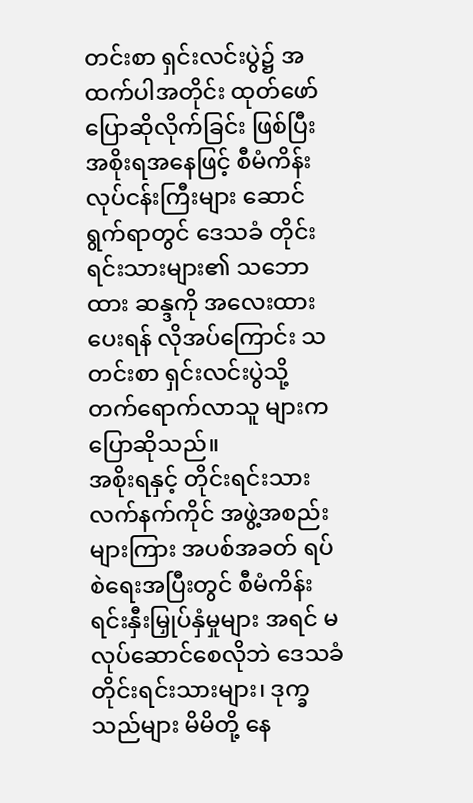တင်းစာ ရှင်းလင်းပွဲ၌ အထက်ပါအတိုင်း ထုတ်ဖော်ပြောဆိုလိုက်ခြင်း ဖြစ်ပြီး အစိုးရအနေဖြင့် စီမံကိန်း လုပ်ငန်းကြီးများ ဆောင်ရွက်ရာတွင် ဒေသခံ တိုင်းရင်းသားများ၏ သဘောထား ဆန္ဒကို အလေးထားပေးရန် လိုအပ်ကြောင်း သတင်းစာ ရှင်းလင်းပွဲသို့ တက်ရောက်လာသူ များက ပြောဆိုသည်။
အစိုးရနှင့် တိုင်းရင်းသား လက်နက်ကိုင် အဖွဲ့အစည်းများကြား အပစ်အခတ် ရပ်စဲရေးအပြီးတွင် စီမံကိန်း ရင်းနှီးမြှုပ်နှံမှုများ အရင် မလုပ်ဆောင်စေလိုဘဲ ဒေသခံတိုင်းရင်းသားများ၊ ဒုက္ခသည်များ မိမိတို့ နေ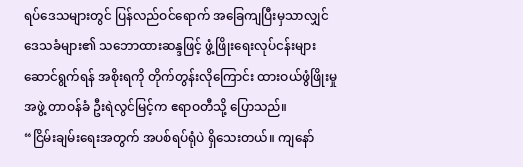ရပ်ဒေသများတွင် ပြန်လည်ဝင်ရောက် အခြေကျပြီးမှသာလျှင် ဒေသခံများ၏ သဘောထားဆန္ဒဖြင့် ဖွံ့ဖြိုးရေးလုပ်ငန်းများ ဆောင်ရွက်ရန် အစိုးရကို တိုက်တွန်းလိုကြောင်း ထားဝယ်ဖွံဖြိုးမှုအဖွဲ့ တာဝန်ခံ ဦးရဲလွင်မြင့်က ဧရာဝတီသို့ ပြောသည်။
“ငြိမ်းချမ်းရေးအတွက် အပစ်ရပ်ရုံပဲ ရှိသေးတယ်။ ကျနော်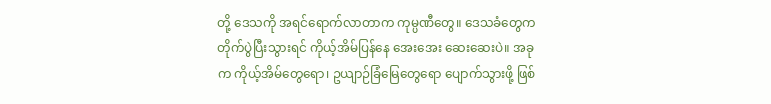တို့ ဒေသကို အရင်ရောက်လာတာက ကုမ္ပဏီတွေ။ ဒေသခံတွေက တိုက်ပွဲပြီးသွားရင် ကိုယ့်အိမ်ပြန်နေ အေးအေး ဆေးဆေးပဲ။ အခုက ကိုယ့်အိမ်တွေရော၊ ဥယျာဉ်ခြံမြေတွေရော ပျောက်သွားဖို့ ဖြစ်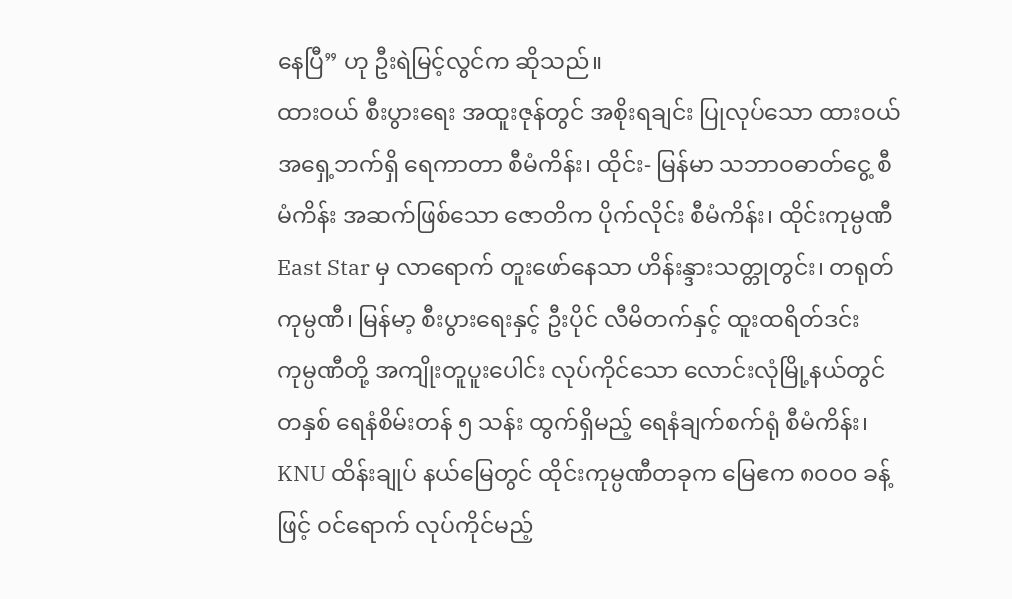နေပြီ” ဟု ဦးရဲမြင့်လွင်က ဆိုသည်။
ထားဝယ် စီးပွားရေး အထူးဇုန်တွင် အစိုးရချင်း ပြုလုပ်သော ထားဝယ်အရှေ့ဘက်ရှိ ရေကာတာ စီမံကိန်း၊ ထိုင်း- မြန်မာ သဘာဝဓာတ်ငွေ့ စီမံကိန်း အဆက်ဖြစ်သော ဇောတိက ပိုက်လိုင်း စီမံကိန်း၊ ထိုင်းကုမ္ပဏီ East Star မှ လာရောက် တူးဖော်နေသာ ဟိန်းန္ဒားသတ္တုတွင်း၊ တရုတ် ကုမ္ပဏီ၊ မြန်မာ့ စီးပွားရေးနှင့် ဦးပိုင် လီမိတက်နှင့် ထူးထရိတ်ဒင်း ကုမ္ပဏီတို့ အကျိုးတူပူးပေါင်း လုပ်ကိုင်သော လောင်းလုံမြို့နယ်တွင် တနှစ် ရေနံစိမ်းတန် ၅ သန်း ထွက်ရှိမည့် ရေနံချက်စက်ရုံ စီမံကိန်း၊ KNU ထိန်းချုပ် နယ်မြေတွင် ထိုင်းကုမ္ပဏီတခုက မြေဧက ၈၀၀၀ ခန့်ဖြင့် ဝင်ရောက် လုပ်ကိုင်မည့်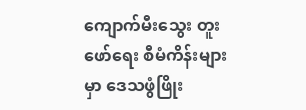ကျောက်မီးသွေး တူးဖော်ရေး စီမံကိန်းများမှာ ဒေသဖွံဖြိုး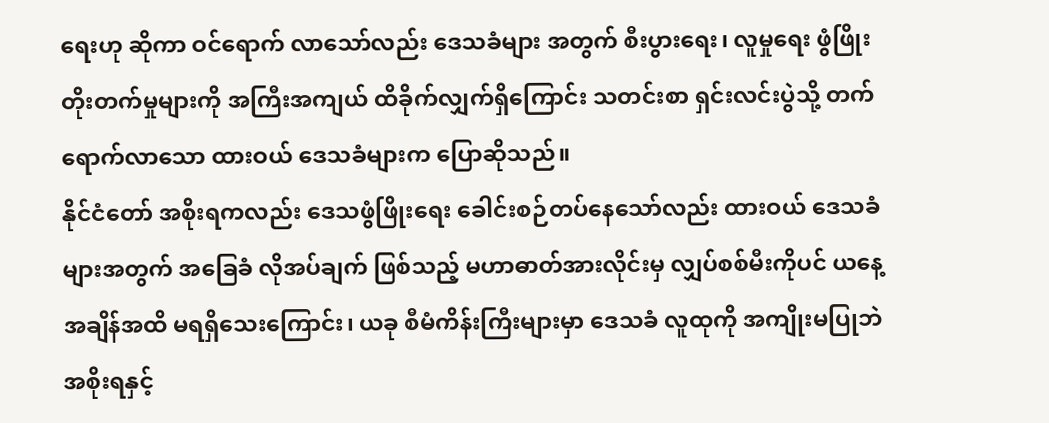ရေးဟု ဆိုကာ ဝင်ရောက် လာသော်လည်း ဒေသခံများ အတွက် စီးပွားရေး၊ လူမှုရေး ဖွံဖြိုးတိုးတက်မှုများကို အကြီးအကျယ် ထိခိုက်လျှက်ရှိကြောင်း သတင်းစာ ရှင်းလင်းပွဲသို့ တက်ရောက်လာသော ထားဝယ် ဒေသခံများက ပြောဆိုသည်။
နိုင်ငံတော် အစိုးရကလည်း ဒေသဖွံဖြိုးရေး ခေါင်းစဉ်တပ်နေသော်လည်း ထားဝယ် ဒေသခံများအတွက် အခြေခံ လိုအပ်ချက် ဖြစ်သည့် မဟာဓာတ်အားလိုင်းမှ လျှပ်စစ်မီးကိုပင် ယနေ့အချိန်အထိ မရရှိသေးကြောင်း၊ ယခု စီမံကိန်းကြီးများမှာ ဒေသခံ လူထုကို အကျိုးမပြုဘဲ အစိုးရနှင့်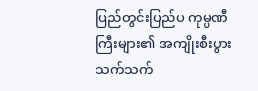ပြည်တွင်းပြည်ပ ကုမ္ပဏီကြီးများ၏ အကျိုးစီးပွား သက်သက်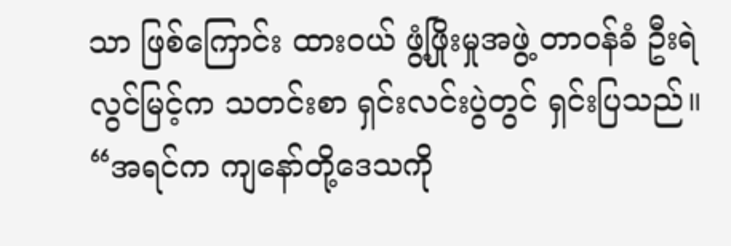သာ ဖြစ်ကြောင်း ထားဝယ် ဖွံ့ဖြိုးမှုအဖွဲ့ တာဝန်ခံ ဦးရဲလွင်မြင့်က သတင်းစာ ရှင်းလင်းပွဲတွင် ရှင်းပြသည်။
“အရင်က ကျနော်တို့ဒေသကို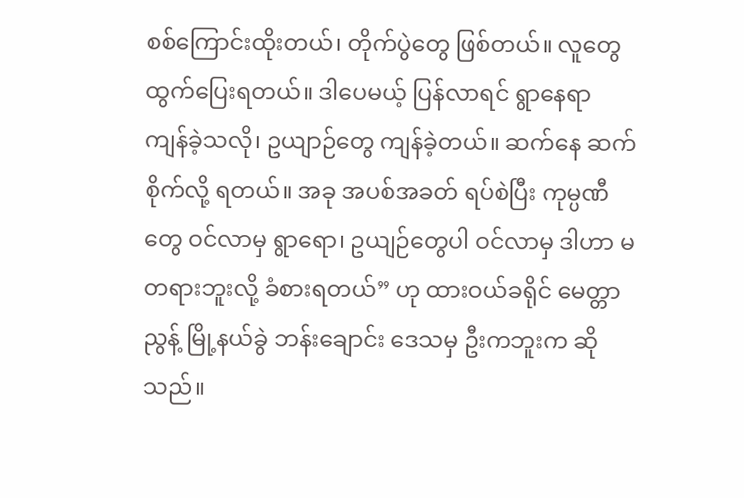စစ်ကြောင်းထိုးတယ်၊ တိုက်ပွဲတွေ ဖြစ်တယ်။ လူတွေ ထွက်ပြေးရတယ်။ ဒါပေမယ့် ပြန်လာရင် ရွာနေရာ ကျန်ခဲ့သလို၊ ဥယျာဉ်တွေ ကျန်ခဲ့တယ်။ ဆက်နေ ဆက်စိုက်လို့ ရတယ်။ အခု အပစ်အခတ် ရပ်စဲပြီး ကုမ္ပဏီတွေ ဝင်လာမှ ရွာရော၊ ဥယျဉ်တွေပါ ဝင်လာမှ ဒါဟာ မတရားဘူးလို့ ခံစားရတယ်” ဟု ထားဝယ်ခရိုင် မေတ္တာညွန့် မြို့နယ်ခွဲ ဘန်းချောင်း ဒေသမှ ဦးကဘူးက ဆိုသည်။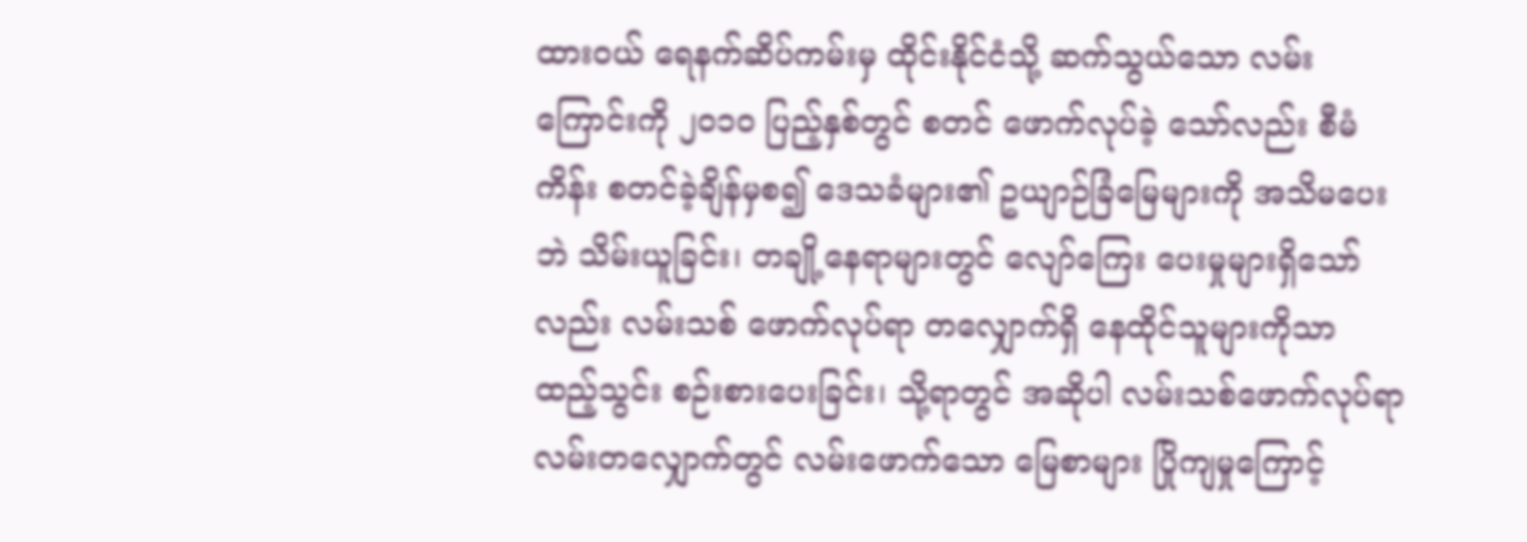ထားဝယ် ရေနက်ဆိပ်ကမ်းမှ ထိုင်းနိုင်ငံသို့ ဆက်သွယ်သော လမ်းကြောင်းကို ၂၀၁၀ ပြည့်နှစ်တွင် စတင် ဖောက်လုပ်ခဲ့ သော်လည်း စီမံကိန်း စတင်ခဲ့ချိန်မှစ၍ ဒေသခံများ၏ ဥယျာဉ်ခြံမြေများကို အသိမပေးဘဲ သိမ်းယူခြင်း၊ တချို့နေရာများတွင် လျော်ကြေး ပေးမှုများရှိသော်လည်း လမ်းသစ် ဖောက်လုပ်ရာ တလျှောက်ရှိ နေထိုင်သူများကိုသာ ထည့်သွင်း စဉ်းစားပေးခြင်း၊ သို့ရာတွင် အဆိုပါ လမ်းသစ်ဖောက်လုပ်ရာ လမ်းတလျှောက်တွင် လမ်းဖောက်သော မြေစာများ ပြိုကျမှုကြောင့်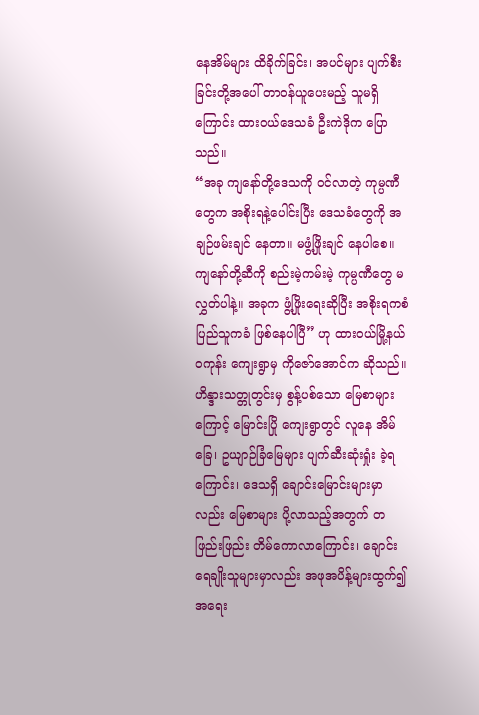နေအိမ်များ ထိခိုက်ခြင်း၊ အပင်များ ပျက်စီးခြင်းတို့အပေါ် တာဝန်ယူပေးမည့် သူမရှိကြောင်း ထားဝယ်ဒေသခံ ဦးကဲဒိုက ပြောသည်။
“အခု ကျနော်တို့ဒေသကို ဝင်လာတဲ့ ကုမ္ပဏီတွေက အစိုးရနဲ့ပေါင်းပြီး ဒေသခံတွေကို အချဉ်ဖမ်းချင် နေတာ။ မဖွံ့ဖြိုးချင် နေပါစေ။ ကျနော်တို့ဆီကို စည်းမဲ့ကမ်းမဲ့ ကုမ္ပဏီတွေ မလွှတ်ပါနဲ့။ အခုက ဖွံ့ဖြိုးရေးဆိုပြီး အစိုးရကစံ ပြည်သူကခံ ဖြစ်နေပါပြီ” ဟု ထားဝယ်မြို့နယ် ဝကုန်း ကျေးရွာမှ ကိုဇော်အောင်က ဆိုသည်။
ဟိန္ဒားသတ္တုတွင်းမှ စွန့်ပစ်သော မြေစာများကြောင့် မြောင်းပြို ကျေးရွာတွင် လူနေ အိမ်ခြေ၊ ဥယျာဉ်ခြံမြေများ ပျက်ဆီးဆုံးရှုံး ခဲ့ရကြောင်း၊ ဒေသရှိ ချောင်းမြောင်းများမှာလည်း မြေစာများ ပို့လာသည့်အတွက် တဖြည်းဖြည်း တိမ်ကောလာကြောင်း၊ ချောင်းရေချိုးသူများမှာလည်း အဖုအပိန့်များထွက်၍ အရေး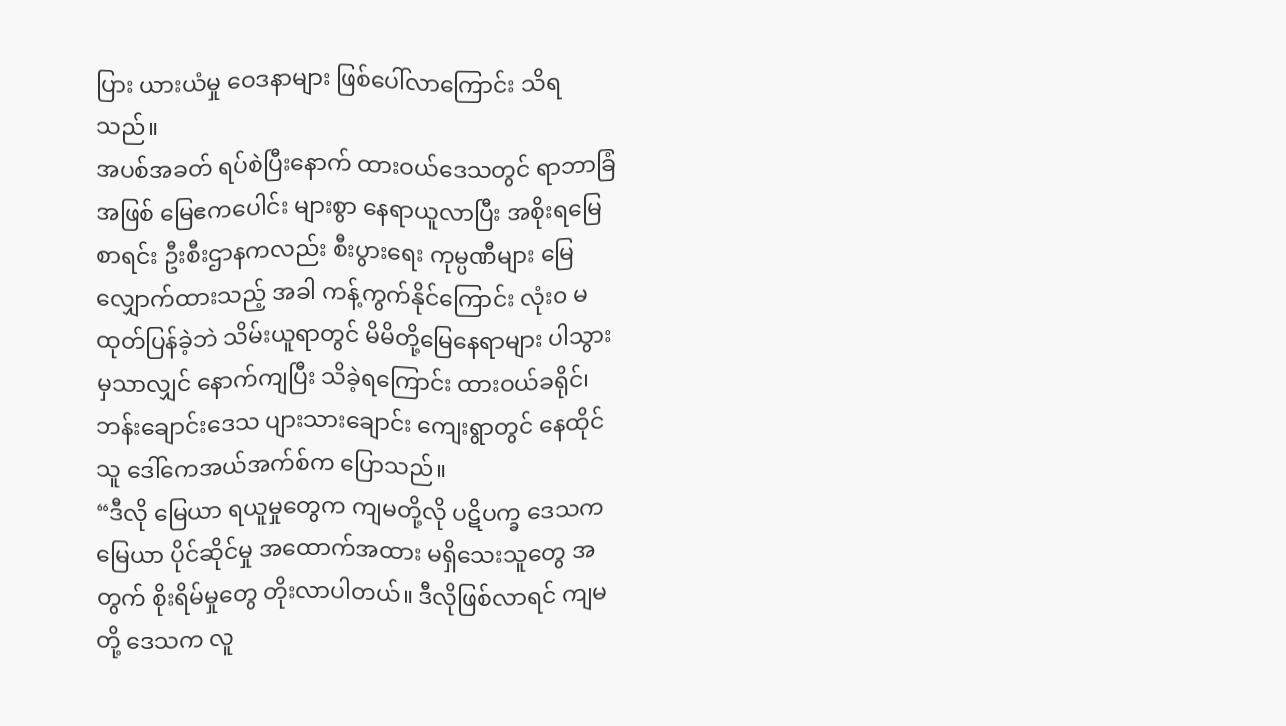ပြား ယားယံမှု ဝေဒနာများ ဖြစ်ပေါ်လာကြောင်း သိရသည်။
အပစ်အခတ် ရပ်စဲပြီးနောက် ထားဝယ်ဒေသတွင် ရာဘာခြံအဖြစ် မြေဧကပေါင်း များစွာ နေရာယူလာပြီး အစိုးရမြေစာရင်း ဦးစီးဌာနကလည်း စီးပွားရေး ကုမ္ပဏီများ မြေလျှောက်ထားသည့် အခါ ကန့်ကွက်နိုင်ကြောင်း လုံး၀ မထုတ်ပြန်ခဲ့ဘဲ သိမ်းယူရာတွင် မိမိတို့မြေနေရာများ ပါသွားမှသာလျှင် နောက်ကျပြီး သိခဲ့ရကြောင်း ထားဝယ်ခရိုင်၊ ဘန်းချောင်းဒေသ ပျားသားချောင်း ကျေးရွာတွင် နေထိုင်သူ ဒေါ်ကေအယ်အက်စ်က ပြောသည်။
“ဒီလို မြေယာ ရယူမှုတွေက ကျမတို့လို ပဋိပက္ခ ဒေသက မြေယာ ပိုင်ဆိုင်မှု အထောက်အထား မရှိသေးသူတွေ အတွက် စိုးရိမ်မှုတွေ တိုးလာပါတယ်။ ဒီလိုဖြစ်လာရင် ကျမတို့ ဒေသက လူ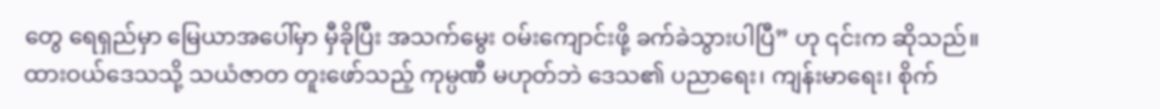တွေ ရေရှည်မှာ မြေယာအပေါ်မှာ မှီခိုပြီး အသက်မွေး ဝမ်းကျောင်းဖို့ ခက်ခဲသွားပါပြီ” ဟု ၎င်းက ဆိုသည်။
ထားဝယ်ဒေသသို့ သယံဇာတ တူးဖော်သည့် ကုမ္ပဏီ မဟုတ်ဘဲ ဒေသ၏ ပညာရေး၊ ကျန်းမာရေး၊ စိုက်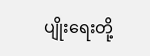ပျိုးရေးတို့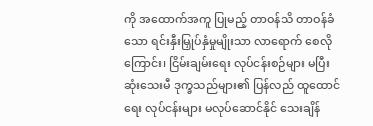ကို အထောက်အကူ ပြုမည့် တာဝန်သိ တာဝန်ခံသော ရင်းနှီးမြှုပ်နှံမှုမျိုးသာ လာရောက် စေလိုကြောင်း၊ ငြိမ်းချမ်းရေး လုပ်ငန်းစဉ်များ မပြီးဆုံးသေးမီ ဒုက္ခသည်များ၏ ပြန်လည် ထူထောင်ရေး လုပ်ငန်းများ မလုပ်ဆောင်နိုင် သေးချိန်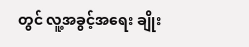တွင် လူ့အခွင့်အရေး ချိုး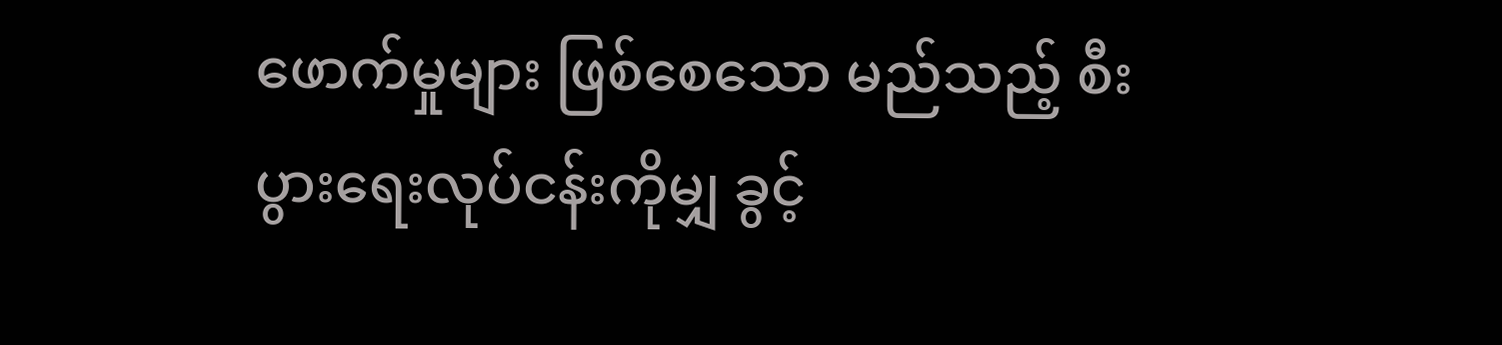ဖောက်မှုများ ဖြစ်စေသော မည်သည့် စီးပွားရေးလုပ်ငန်းကိုမျှ ခွင့်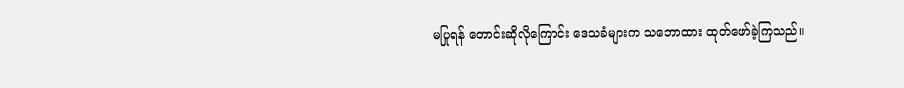မပြုရန် တောင်းဆိုလိုကြောင်း ဒေသခံများက သဘောထား ထုတ်ဖော်ခဲ့ကြသည်။